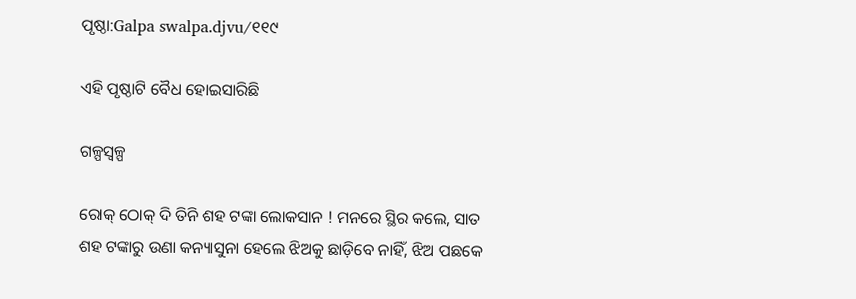ପୃଷ୍ଠା:Galpa swalpa.djvu/୧୧୯

ଏହି ପୃଷ୍ଠାଟି ବୈଧ ହୋଇସାରିଛି

ଗଳ୍ପସ୍ୱଳ୍ପ

ରୋକ୍ ଠୋକ୍ ଦି ତିନି ଶହ ଟଙ୍କା ଲୋକସାନ ! ମନରେ ସ୍ଥିର କଲେ, ସାତ ଶହ ଟଙ୍କାରୁ ଉଣା କନ୍ୟାସୁନା ହେଲେ ଝିଅକୁ ଛାଡ଼ିବେ ନାହିଁ, ଝିଅ ପଛକେ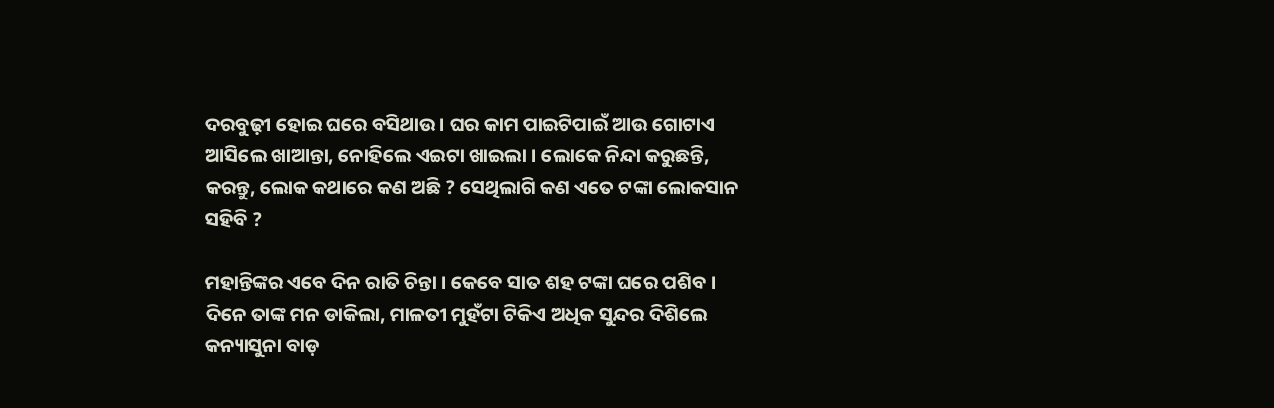ଦରବୁଢ଼ୀ ହୋଇ ଘରେ ବସିଥାଉ । ଘର କାମ ପାଇଟିପାଇଁ ଆଉ ଗୋଟାଏ ଆସିଲେ ଖାଆନ୍ତା, ନୋହିଲେ ଏଇଟା ଖାଇଲା । ଲୋକେ ନିନ୍ଦା କରୁଛନ୍ତି, କରନ୍ତୁ, ଲୋକ କଥାରେ କଣ ଅଛି ? ସେଥିଲାଗି କଣ ଏତେ ଟଙ୍କା ଲୋକସାନ ସହିବି ?

ମହାନ୍ତିଙ୍କର ଏବେ ଦିନ ରାତି ଚିନ୍ତା । କେବେ ସାତ ଶହ ଟଙ୍କା ଘରେ ପଶିବ । ଦିନେ ତାଙ୍କ ମନ ଡାକିଲା, ମାଳତୀ ମୁହଁଟା ଟିକିଏ ଅଧିକ ସୁନ୍ଦର ଦିଶିଲେ କନ୍ୟାସୁନା ବାଡ଼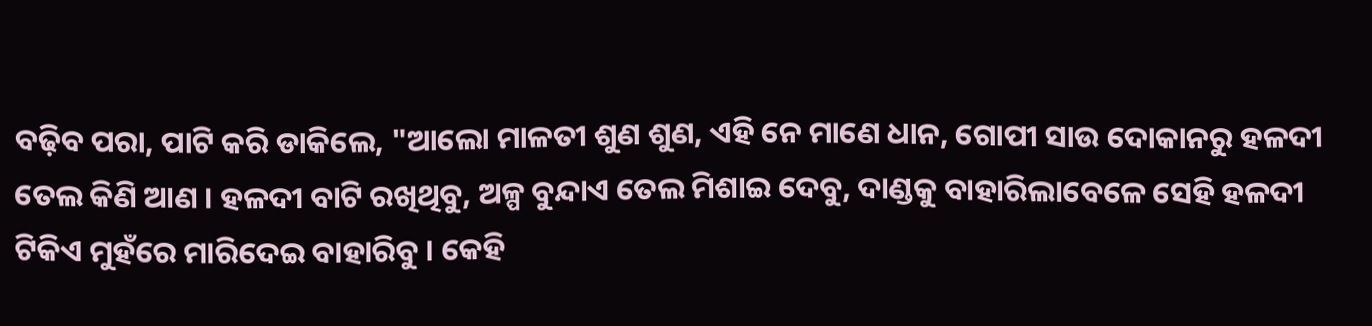ବଢ଼ିବ ପରା, ପାଟି କରି ଡାକିଲେ, "ଆଲୋ ମାଳତୀ ଶୁଣ ଶୁଣ, ଏହି ନେ ମାଣେ ଧାନ, ଗୋପୀ ସାଉ ଦୋକାନରୁ ହଳଦୀ ତେଲ କିଣି ଆଣ । ହଳଦୀ ବାଟି ରଖିଥିବୁ, ଅଳ୍ପ ବୁନ୍ଦାଏ ତେଲ ମିଶାଇ ଦେବୁ, ଦାଣ୍ଡକୁ ବାହାରିଲାବେଳେ ସେହି ହଳଦୀ ଟିକିଏ ମୁହଁରେ ମାରିଦେଇ ବାହାରିବୁ । କେହି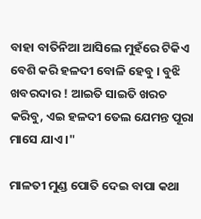ବାହା ବାତିନିଆ ଆସିଲେ ମୁହଁରେ ଟିକିଏ ବେଶି କରି ହଳଦୀ ବୋଳି ହେବୁ । ବୁଝି ଖବରଦାର ! ଆଇତି ସାଇତି ଖରଚ କରିବୁ, ଏଇ ହଳଦୀ ତେଲ ଯେମନ୍ତ ପୂରା ମାସେ ଯାଏ ।"

ମାଳତୀ ମୁଣ୍ଡ ପୋତି ଦେଇ ବାପା କଥା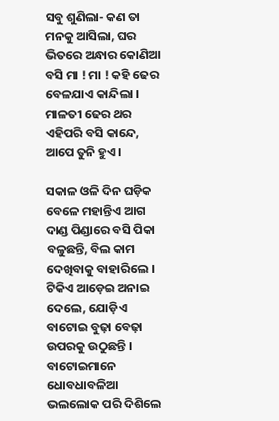ସବୁ ଶୁଣିଲା- କଣ ତା ମନକୁ ଆସିଲା, ଘର ଭିତରେ ଅନ୍ଧାର କୋଣିଆ ବସି ମା ! ମା ! କହି ଢେର ବେଳଯାଏ କାନ୍ଦିଲା । ମାଳତୀ ଢେର ଥର ଏହିପରି ବସି କାନ୍ଦେ, ଆପେ ତୁନି ହୁଏ ।

ସକାଳ ଓଳି ଦିନ ଘଡ଼ିକ ବେଳେ ମହାନ୍ତିଏ ଆଗ ଦାଣ୍ଡ ପିଣ୍ଡାରେ ବସି ପିକା ବଳୁଛନ୍ତି, ବିଲ କାମ ଦେଖିବାକୁ ବାହାରିଲେ । ଟିକିଏ ଆଡ଼େଇ ଅନାଇ ଦେଲେ, ଯୋଡ଼ିଏ ବାଟୋଇ ବୁଢ଼ା ବେଢ଼ା ଉପରକୁ ଉଠୁଛନ୍ତି । ବାଟୋଇମାନେ ଧୋବଧାବଳିଆ ଭଲଲୋକ ପରି ଦିଶିଲେ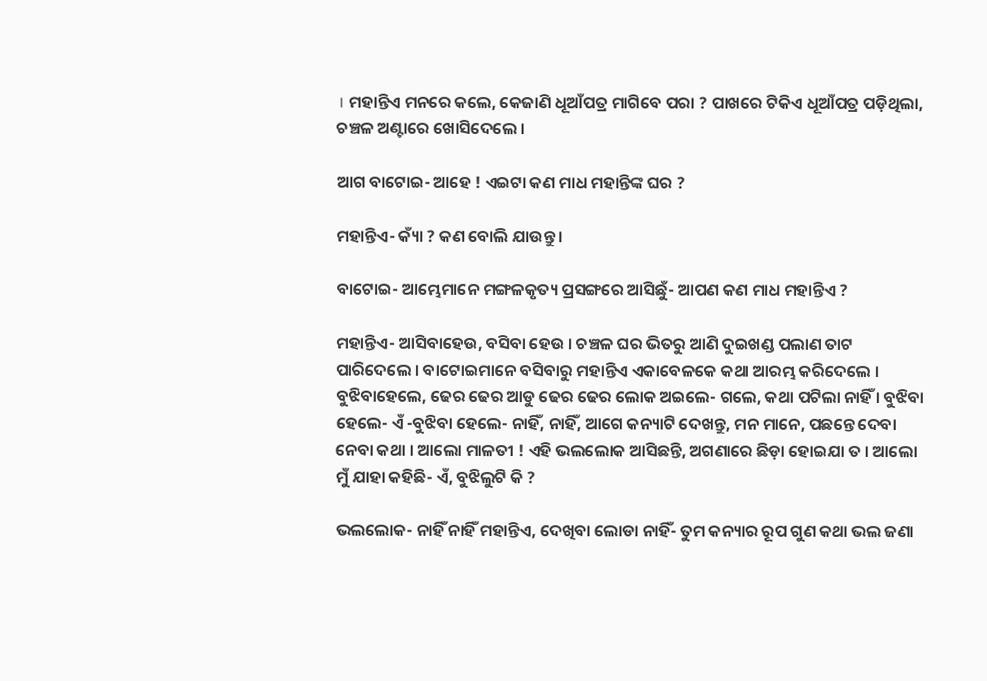। ମହାନ୍ତିଏ ମନରେ କଲେ, କେଜାଣି ଧୂଆଁପତ୍ର ମାଗିବେ ପରା ? ପାଖରେ ଟିକିଏ ଧୂଆଁପତ୍ର ପଡ଼ିଥିଲା, ଚଞ୍ଚଳ ଅଣ୍ଟାରେ ଖୋସିଦେଲେ ।

ଆଗ ବାଟୋଇ- ଆହେ ! ଏଇଟା କଣ ମାଧ ମହାନ୍ତିଙ୍କ ଘର ?

ମହାନ୍ତିଏ- କ୍ୟାଁ ? କଣ ବୋଲି ଯାଉନ୍ତୁ ।

ବାଟୋଇ- ଆମ୍ଭେମାନେ ମଙ୍ଗଳକୃତ୍ୟ ପ୍ରସଙ୍ଗରେ ଆସିଛୁଁ- ଆପଣ କଣ ମାଧ ମହାନ୍ତିଏ ?

ମହାନ୍ତିଏ- ଆସିବାହେଉ, ବସିବା ହେଉ । ଚଞ୍ଚଳ ଘର ଭିତରୁ ଆଣି ଦୁଇଖଣ୍ଡ ପଲାଣ ତାଟ ପାରିଦେଲେ । ବାଟୋଇମାନେ ବସିବାରୁ ମହାନ୍ତିଏ ଏକାବେଳକେ କଥା ଆରମ୍ଭ କରିଦେଲେ । ବୁଝିବାହେଲେ, ଢେର ଢେର ଆଡୁ ଢେର ଢେର ଲୋକ ଅଇଲେ- ଗଲେ, କଥା ପଟିଲା ନାହିଁ । ବୁଝିବା ହେଲେ- ଏଁ -ବୁଝିବା ହେଲେ- ନାହିଁ, ନାହିଁ, ଆଗେ କନ୍ୟାଟି ଦେଖନ୍ତୁ, ମନ ମାନେ, ପଛନ୍ତେ ଦେବା ନେବା କଥା । ଆଲୋ ମାଳତୀ ! ଏହି ଭଲଲୋକ ଆସିଛନ୍ତି, ଅଗଣାରେ ଛିଡ଼ା ହୋଇଯା ତ । ଆଲୋ ମୁଁ ଯାହା କହିଛି- ଏଁ, ବୁଝିଲୁଟି କି ?

ଭଲଲୋକ- ନାହିଁ ନାହିଁ ମହାନ୍ତିଏ, ଦେଖିବା ଲୋଡା ନାହିଁ- ତୁମ କନ୍ୟାର ରୂପ ଗୁଣ କଥା ଭଲ ଜଣା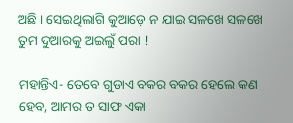ଅଛି । ସେଇଥିଲାଗି କୁଆଡ଼େ ନ ଯାଇ ସଳଖେ ସଳଖେ ତୁମ ଦୁଆରକୁ ଅଇଲୁଁ ପରା !

ମହାନ୍ତିଏ- ତେବେ ଗୁଡାଏ ବକର ବକର ହେଲେ କଣ ହେବ, ଆମର ତ ସାଫ ଏକା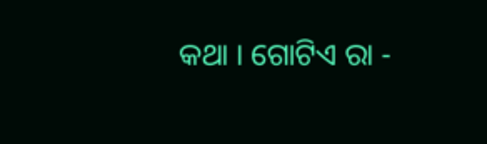କଥା । ଗୋଟିଏ ରା -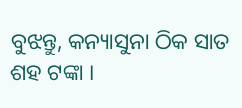ବୁଝନ୍ତୁ, କନ୍ୟାସୁନା ଠିକ ସାତ ଶହ ଟଙ୍କା ।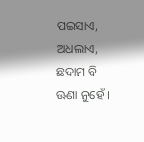ପଇସାଏ, ଅଧଲାଏ, ଛଦାମ ବି ଊଣା ନୁହେଁ ।